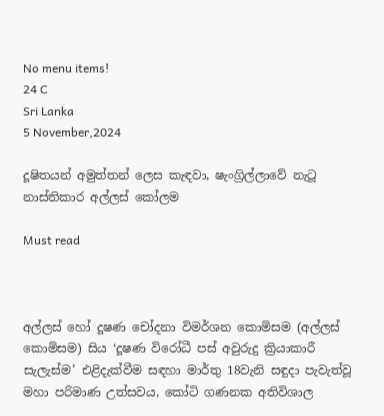No menu items!
24 C
Sri Lanka
5 November,2024

දූෂිතයන් අමුත්තන් ලෙස කැඳවා, ෂැංග්‍රිල්ලාවේ නැටූ නාස්තිකාර අල්ලස් කෝලම

Must read



අල්ලස් හෝ දූෂණ චෝදනා විමර්ශන කොමිසම (අල්ලස් කොමිසම) සිය ‘දූෂණ විරෝධී පස් අවුරුදු ක්‍රියාකාරී සැලැස්ම’ එළිදැක්වීම සඳහා මාර්තු 18වැනි සඳුදා පැවැත්වූ මහා පරිමාණ උත්සවය, කෝටි ගණනක අතිවිශාල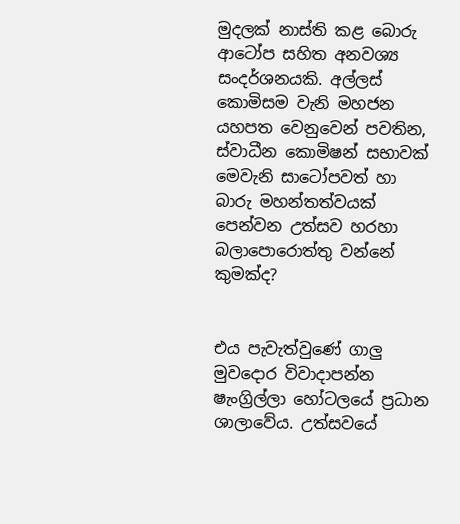මුදලක් නාස්ති කළ බොරු ආටෝප සහිත අනවශ්‍ය සංදර්ශනයකි. අල්ලස් කොමිසම වැනි මහජන යහපත වෙනුවෙන් පවතින, ස්වාධීන කොමිෂන් සභාවක් මෙවැනි සාටෝපවත් හා බාරු මහන්තත්වයක් පෙන්වන උත්සව හරහා බලාපොරොත්තු වන්නේ කුමක්ද?


එය පැවැත්වුණේ ගාලු මුවදොර විවාදාපන්න ෂැංග්‍රිල්ලා හෝටලයේ ප්‍රධාන ශාලාවේය. උත්සවයේ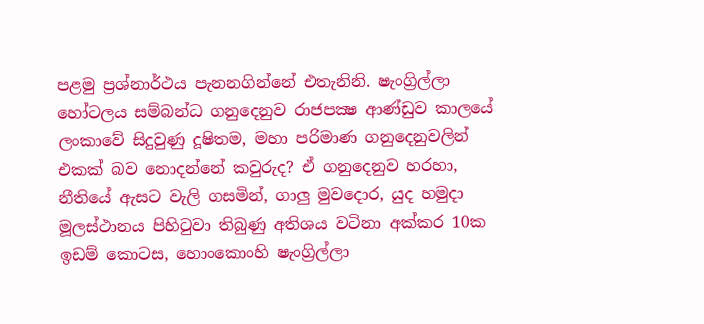පළමු ප්‍රශ්නාර්ථය පැනනගින්නේ එතැනිනි. ෂැංග්‍රිල්ලා හෝටලය සම්බන්ධ ගනුදෙනුව රාජපක්‍ෂ ආණ්ඩුව කාලයේ ලංකාවේ සිදුවුණු දූෂිතම, මහා පරිමාණ ගනුදෙනුවලින් එකක් බව නොදන්නේ කවුරුද? ඒ ගනුදෙනුව හරහා, නීතියේ ඇසට වැලි ගසමින්, ගාලු මුවදොර, යුද හමුදා මූලස්ථානය පිහිටුවා තිබුණු අතිශය වටිනා අක්කර 10ක ඉඩම් කොටස, හොංකොංහි ෂැංග්‍රිල්ලා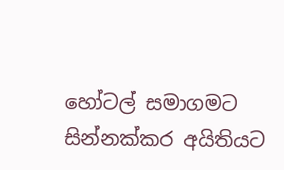හෝටල් සමාගමට සින්නක්කර අයිතියට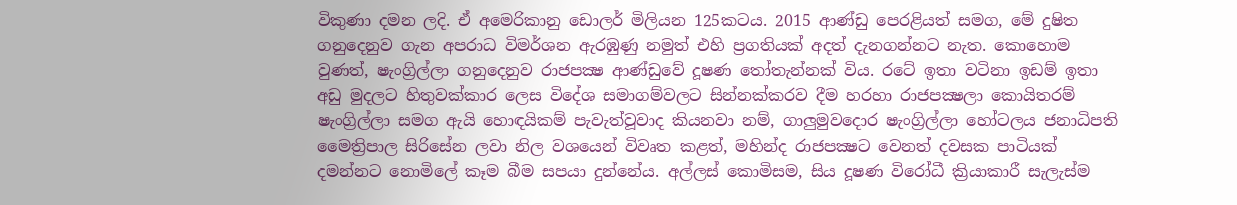විකුණා දමන ලදි. ඒ අමෙරිකානු ඩොලර් මිලියන 125කටය. 2015 ආණ්ඩු පෙරළියත් සමග, මේ දුෂිත ගනුදෙනුව ගැන අපරාධ විමර්ශන ඇරඹුණු නමුත් එහි ප්‍රගතියක් අදත් දැනගන්නට නැත. කොහොම වුණත්, ෂැංග්‍රිල්ලා ගනුදෙනුව රාජපක්‍ෂ ආණ්ඩුවේ දූෂණ තෝතැන්නක් විය. රටේ ඉතා වටිනා ඉඩම් ඉතා අඩු මුදලට හිතුවක්කාර ලෙස විදේශ සමාගම්වලට සින්නක්කරව දීම හරහා රාජපක්‍ෂලා කොයිතරම් ෂැංග්‍රිල්ලා සමග ඇයි හොඳයිකම් පැවැත්වූවාද කියනවා නම්, ගාලුමුවදොර ෂැංග්‍රිල්ලා හෝටලය ජනාධිපති මෛත්‍රිපාල සිරිසේන ලවා නිල වශයෙන් විවෘත කළත්, මහින්ද රාජපක්‍ෂට වෙනත් දවසක පාටියක් දමන්නට නොමිලේ කෑම බීම සපයා දුන්නේය. අල්ලස් කොමිසම, සිය දූෂණ විරෝධී ක්‍රියාකාරී සැලැස්ම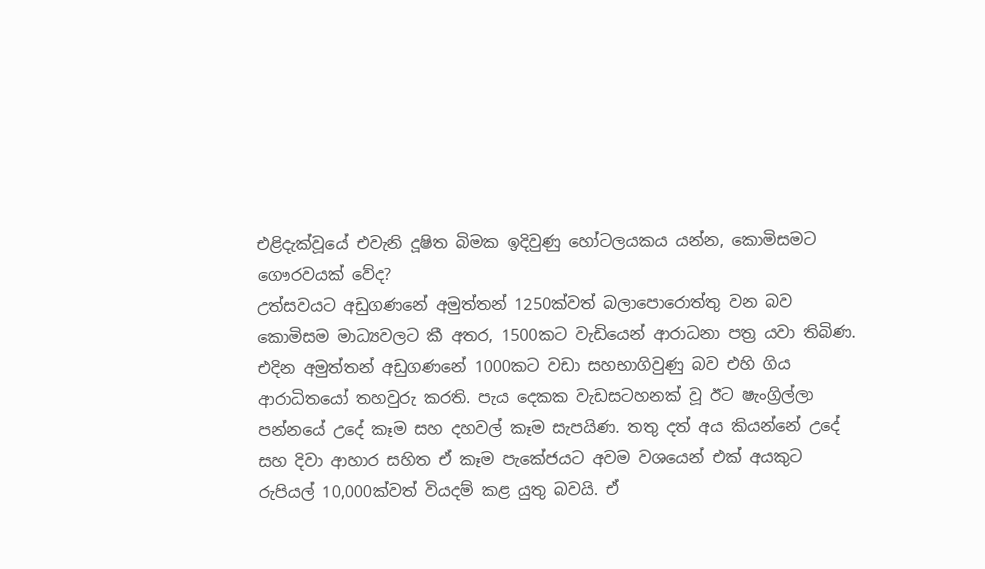එළිදැක්වූයේ එවැනි දූෂිත බිමක ඉදිවුණු හෝටලයකය යන්න, කොමිසමට ගෞරවයක් වේද?
උත්සවයට අඩුගණනේ අමුත්තන් 1250ක්වත් බලාපොරොත්තු වන බව කොමිසම මාධ්‍යවලට කී අතර, 1500කට වැඩියෙන් ආරාධනා පත්‍ර යවා තිබිණ. එදින අමුත්තන් අඩුගණනේ 1000කට වඩා සහභාගිවුණු බව එහි ගිය ආරාධිතයෝ තහවුරු කරති. පැය දෙකක වැඩසටහනක් වූ ඊට ෂැංග්‍රිල්ලා පන්නයේ උදේ කෑම සහ දහවල් කෑම සැපයිණ. තතු දත් අය කියන්නේ උදේ සහ දිවා ආහාර සහිත ඒ කෑම පැකේජයට අවම වශයෙන් එක් අයකුට රුපියල් 10,000ක්වත් වියදම් කළ යුතු බවයි. ඒ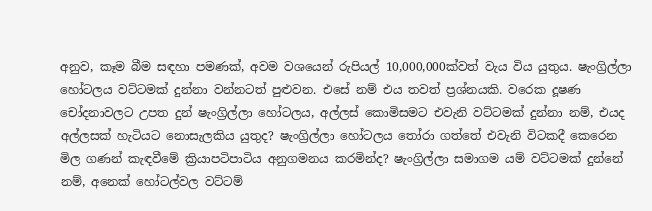අනුව, කෑම බීම සඳහා පමණක්, අවම වශයෙන් රුපියල් 10,000,000ක්වත් වැය විය යුතුය. ෂැංග්‍රිල්ලා හෝටලය වට්ටමක් දුන්නා වන්නටත් පුළුවන. එසේ නම් එය තවත් ප්‍රශ්නයකි. වරෙක දූෂණ චෝදනාවලට උපත දුන් ෂැංග්‍රිල්ලා හෝටලය, අල්ලස් කොමිසමට එවැනි වට්ටමක් දුන්නා නම්, එයද අල්ලසක් හැටියට නොසැලකිය යුතුද? ෂැංග්‍රිල්ලා හෝටලය තෝරා ගත්තේ එවැනි විටකදී කෙරෙන මිල ගණන් කැඳවීමේ ක්‍රියාපටිපාටිය අනුගමනය කරමින්ද? ෂැංග්‍රිල්ලා සමාගම යම් වට්ටමක් දුන්නේ නම්, අනෙක් හෝටල්වල වට්ටම්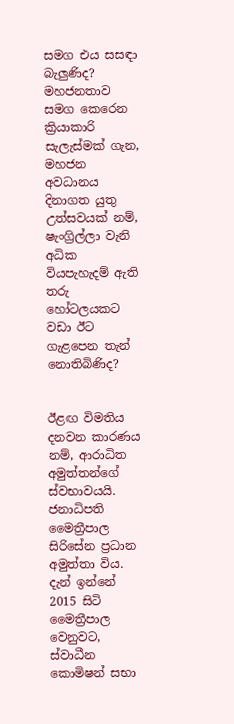සමග එය සසඳා බැලුණිද? මහජනතාව සමග කෙරෙන ක්‍රියාකාරි සැලැස්මක් ගැන, මහජන අවධානය දිනාගත යුතු උත්සවයක් නම්, ෂැංග්‍රිල්ලා වැනි අධික වියපැහැදම් ඇති තරු හෝටලයකට වඩා ඊට ගැළපෙන තැන් නොතිබිණිද?


ඊළඟ විමතිය දනවන කාරණය නම්, ආරාධිත අමුත්තන්ගේ ස්වභාවයයි. ජනාධිපති මෛත්‍රීපාල සිරිසේන ප්‍රධාන අමුත්තා විය. දැන් ඉන්නේ 2015 සිටි මෛත්‍රීපාල වෙනුවට, ස්වාධීන කොමිෂන් සභා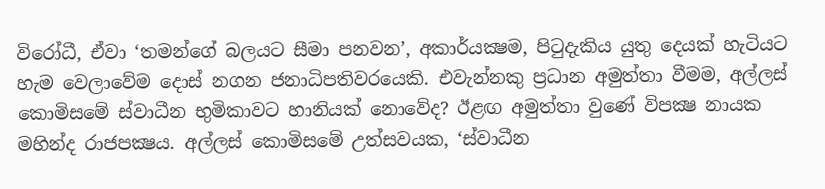විරෝධී, ඒවා ‘තමන්ගේ බලයට සීමා පනවන’, අකාර්යක්‍ෂම, පිටුදැකිය යුතු දෙයක් හැටියට හැම වෙලාවේම දොස් නගන ජනාධිපතිවරයෙකි. එවැන්නකු ප්‍රධාන අමුත්තා වීමම, අල්ලස් කොමිසමේ ස්වාධීන භුමිකාවට හානියක් නොවේද? ඊළඟ අමුත්තා වුණේ විපක්‍ෂ නායක මහින්ද රාජපක්‍ෂය. අල්ලස් කොමිසමේ උත්සවයක, ‘ස්වාධීන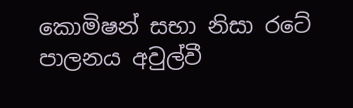කොමිෂන් සභා නිසා රටේ පාලනය අවුල්වී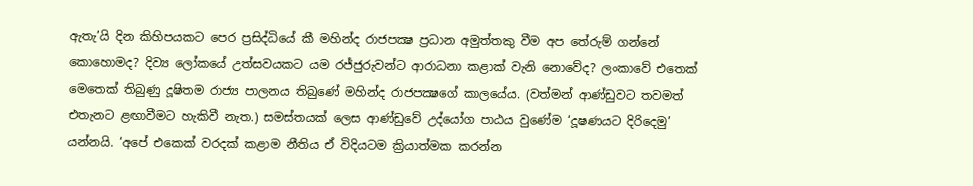ඇතැ’යි දින කිහිපයකට පෙර ප්‍රසිද්ධියේ කී මහින්ද රාජපක්‍ෂ ප්‍රධාන අමුත්තකු වීම අප තේරුම් ගන්නේ කොහොමද? දිව්‍ය ලෝකයේ උත්සවයකට යම රජ්ජුරුවන්ට ආරාධනා කළාක් වැනි නොවේද? ලංකාවේ එතෙක් මෙතෙක් තිබුණු දූෂිතම රාජ්‍ය පාලනය තිබුණේ මහින්ද රාජපක්‍ෂගේ කාලයේය. (වත්මන් ආණ්ඩුවට තවමත් එතැනට ළඟාවීමට හැකිවී නැත.) සමස්තයක් ලෙස ආණ්ඩුවේ උද්යෝග පාඨය වුණේම ‘දූෂණයට දිරිදෙමු’ යන්නයි. ‘අපේ එකෙක් වරදක් කළාම නීතිය ඒ විදියටම ක්‍රියාත්මක කරන්න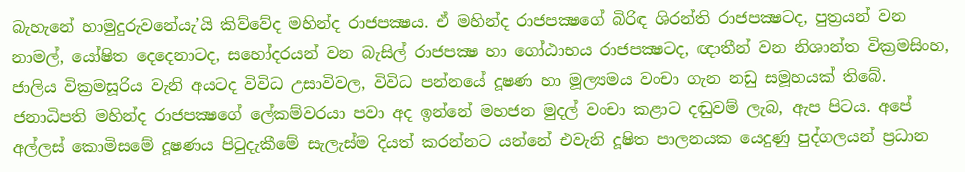බැහැනේ හාමුදුරුවනේයැ’යි කිව්වේද මහින්ද රාජපක්‍ෂය. ඒ මහින්ද රාජපක්‍ෂගේ බිරිඳ ශිරන්ති රාජපක්‍ෂටද, පුත්‍රයන් වන නාමල්, යෝෂිත දෙදෙනාටද, සහෝදරයන් වන බැසිල් රාජපක්‍ෂ හා ගෝඨාභය රාජපක්‍ෂටද, ඥාතීන් වන නිශාන්ත වික්‍රමසිංහ, ජාලිය වික්‍රමසූරිය වැනි අයටද විවිධ උසාවිවල, විවිධ පන්නයේ දූෂණ හා මූල්‍යමය වංචා ගැන නඩු සමූහයක් තිබේ. ජනාධිපති මහින්ද රාජපක්‍ෂගේ ලේකම්වරයා පවා අද ඉන්නේ මහජන මුදල් වංචා කළාට දඬුවම් ලැබ, ඇප පිටය. අපේ අල්ලස් කොමිසමේ දූෂණය පිටුදැකීමේ සැලැස්ම දියත් කරන්නට යන්නේ එවැනි දූෂිත පාලනයක යෙදුණු පුද්ගලයන් ප්‍රධාන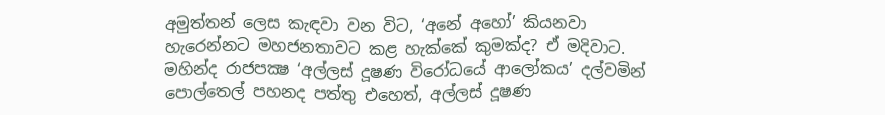අමුත්තන් ලෙස කැඳවා වන විට, ‘අනේ අහෝ’ කියනවා හැරෙන්නට මහජනතාවට කළ හැක්කේ කුමක්ද? ඒ මදිවාට. මහින්ද රාජපක්‍ෂ ‘අල්ලස් දූෂණ විරෝධයේ ආලෝකය’ දල්වමින් පොල්තෙල් පහනද පත්තු එහෙත්, අල්ලස් දූෂණ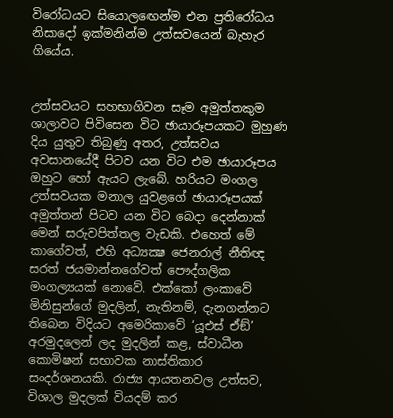විරෝධයට සියොලඟෙන්ම එන ප්‍රතිරෝධය නිසාදෝ ඉක්මනින්ම උත්සවයෙන් බැහැර ගියේය.


උත්සවයට සහභාගිවන සෑම අමුත්තකුම ශාලාවට පිවිසෙන විට ඡායාරූපයකට මුහුණ දිය යුතුව තිබුණු අතර, උත්සවය අවසානයේදී පිටව යන විට එම ඡායාරූපය ඔහුට හෝ ඇයට ලැබේ. හරියට මංගල උත්සවයක මනාල යුවළගේ ඡායාරූපයක් අමුත්තන් පිටව යන විට බෙදා දෙන්නාක් මෙන් සරුවපිත්තල වැඩකි. එහෙත් මේ කාගේවත්, එහි අධ්‍යක්‍ෂ ජෙනරාල් නීතිඥ සරත් ජයමාන්නගේවත් පෞද්ගලික මංගල්‍යයක් නොවේ. එක්කෝ ලංකාවේ මිනිසුන්ගේ මුදලින්, නැතිනම්, දැනගන්නට තිබෙන විදියට අමෙරිකාවේ ‘යූඑස් ඒඞ්’ අරමුදලෙන් ලද මුදලින් කළ, ස්වාධීන කොමිෂන් සභාවක නාස්තිකාර සංදර්ශනයකි. රාජ්‍ය ආයතනවල උත්සව, විශාල මුදලක් වියදම් කර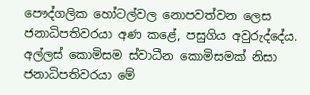පෞද්ගලික හෝටල්වල නොපවත්වන ලෙස ජනාධිපතිවරයා අණ කළේ, පසුගිය අවුරුද්දේය. අල්ලස් කොමිසම ස්වාධීන කොමිසමක් නිසා ජනාධිපතිවරයා මේ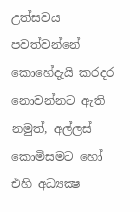උත්සවය පවත්වන්නේ කොහේදැයි කරදර නොවන්නට ඇති නමුත්, අල්ලස් කොමිසමට හෝ එහි අධ්‍යක්‍ෂ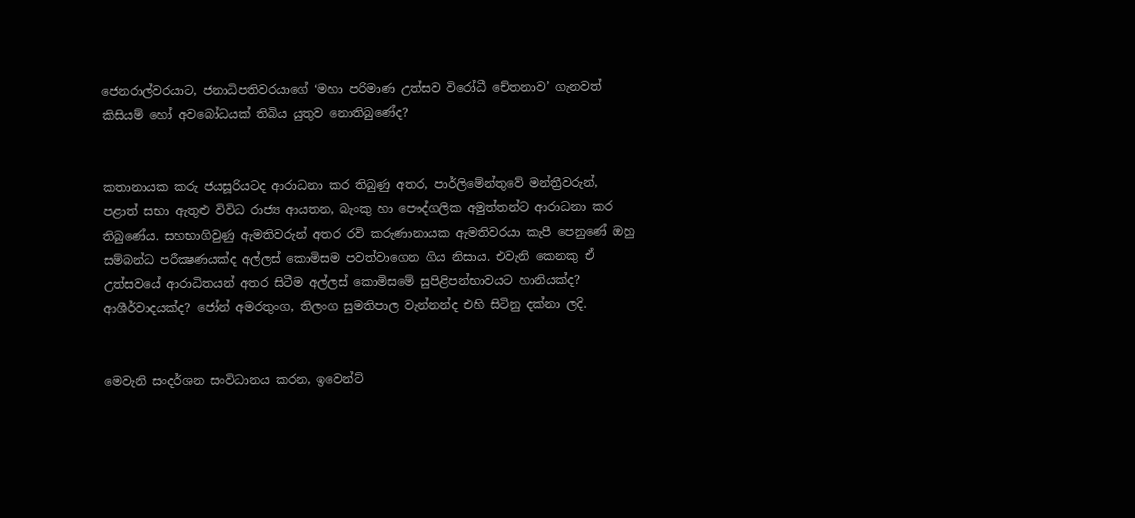ජෙනරාල්වරයාට, ජනාධිපතිවරයාගේ ‘මහා පරිමාණ උත්සව විරෝධී චේතනාව’ ගැනවත් කිසියම් හෝ අවබෝධයක් තිබිය යුතුව නොතිබුණේද?


කතානායක කරු ජයසූරියටද ආරාධනා කර තිබුණු අතර, පාර්ලිමේන්තුවේ මන්ත්‍රීවරුන්, පළාත් සභා ඇතුළු විවිධ රාජ්‍ය ආයතන, බැංකු හා පෞද්ගලික අමුත්තන්ට ආරාධනා කර තිබුණේය. සහභාගිවුණු ඇමතිවරුන් අතර රවි කරුණානායක ඇමතිවරයා කැපී පෙනුණේ ඔහු සම්බන්ධ පරීක්‍ෂණයක්ද අල්ලස් කොමිසම පවත්වාගෙන ගිය නිසාය. එවැනි කෙනකු ඒ උත්සවයේ ආරාධිතයන් අතර සිටීම අල්ලස් කොමිසමේ සුපිළිපන්භාවයට හානියක්ද? ආශීර්වාදයක්ද? ජෝන් අමරතුංග, තිලංග සුමතිපාල වැන්නන්ද එහි සිටිනු දක්නා ලදි.


මෙවැනි සංදර්ශන සංවිධානය කරන, ඉවෙන්ට්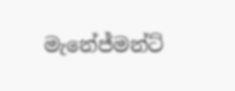මැනේජ්මන්ට්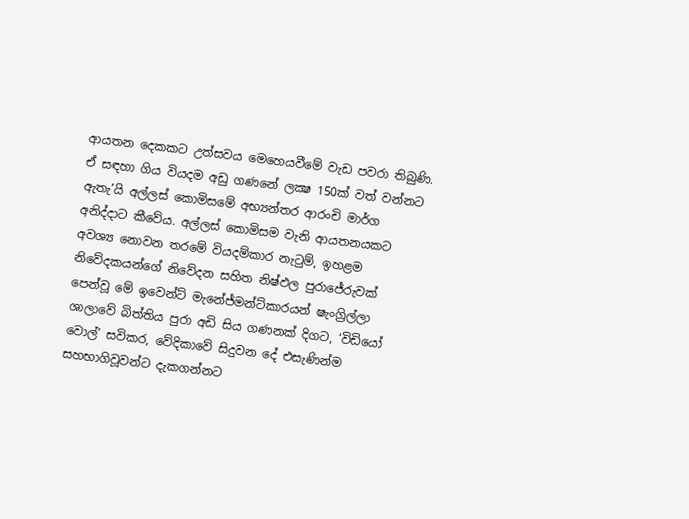ආයතන දෙකකට උත්සවය මෙහෙයවීමේ වැඩ පවරා තිබුණි. ඒ සඳහා ගිය වියදම අඩු ගණනේ ලක්‍ෂ 150ක් වත් වන්නට ඇතැ’යි අල්ලස් කොමිසමේ අභ්‍යන්තර ආරංචි මාර්ග අනිද්දාට කීවේය. අල්ලස් කොමිසම වැනි ආයතනයකට අවශ්‍ය නොවන තරමේ වියදම්කාර නැටුම්, ඉහළම නිවේදකයන්ගේ නිවේදන සහිත නිෂ්ඵල පුරාජේරුවක් පෙන්වූ මේ ඉවෙන්ට් මැනේජ්මන්ට්කාරයන් ෂැංග්‍රිල්ලා ශාලාවේ බිත්තිය පුරා අඩි සිය ගණනක් දිගට, ‘විඩියෝ වොල්’ සවිකර, වේදිකාවේ සිදුවන දේ එසැණින්ම සහභාගිවූවන්ට දැකගන්නට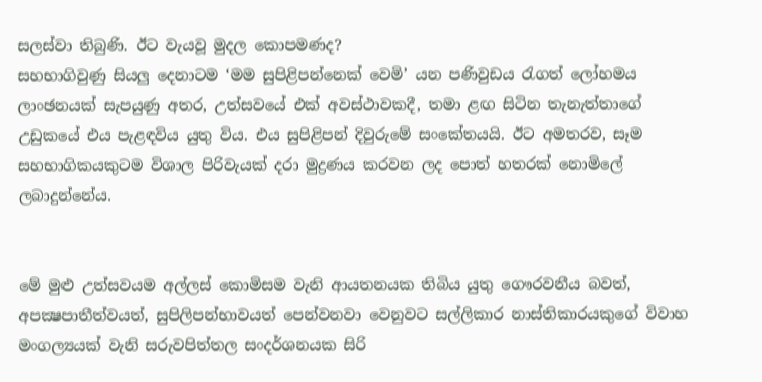සලස්වා තිබුණි. ඊට වැයවූ මුදල කොපමණද?
සහභාගිවුණු සියලු දෙනාටම ‘මම සුපිළිපන්නෙක් වෙමි’ යන පණිවුඩය රැගත් ලෝහමය ලාංඡනයක් සැපයුණු අතර, උත්සවයේ එක් අවස්ථාවකදී, තමා ළඟ සිටින තැනැත්තාගේ උඩුකයේ එය පැළඳවිය යුතු විය. එය සුපිළිපන් දිවුරුමේ සංකේතයයි. ඊට අමතරව, සෑම සහභාගිකයකුටම විශාල පිරිවැයක් දරා මුද්‍රණය කරවන ලද පොත් හතරක් නොමිලේ ලබාදුන්නේය.


මේ මුළු උත්සවයම අල්ලස් කොමිසම වැනි ආයතනයක තිබිය යුතු ගෞරවනීය බවත්, අපක්‍ෂපාතීත්වයත්, සුපිලිපන්භාවයත් පෙන්වනවා වෙනුවට සල්ලිකාර නාස්තිකාරයකුගේ විවාහ මංගල්‍යයක් වැනි සරුවපිත්තල සංදර්ශනයක සිරි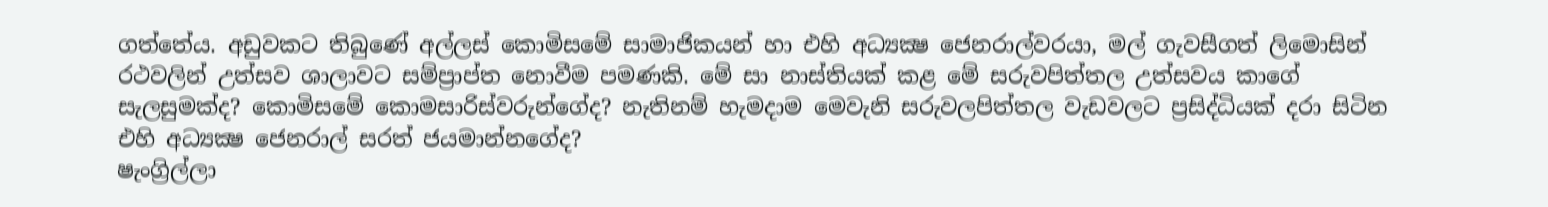ගත්තේය. අඩුවකට තිබුණේ අල්ලස් කොමිසමේ සාමාජිකයන් හා එහි අධ්‍යක්‍ෂ ජෙනරාල්වරයා, මල් ගැවසීගත් ලිමොසින් රථවලින් උත්සව ශාලාවට සම්ප්‍රාප්ත නොවීම පමණකි. මේ සා නාස්තියක් කළ මේ සරුවපිත්තල උත්සවය කාගේ සැලසුමක්ද? කොමිසමේ කොමසාරිස්වරුන්ගේද? නැතිනම් හැමදාම මෙවැනි සරුවලපිත්තල වැඩවලට ප්‍රසිද්ධියක් දරා සිටින එහි අධ්‍යක්‍ෂ ජෙනරාල් සරත් ජයමාන්නගේද?
ෂැංග්‍රිල්ලා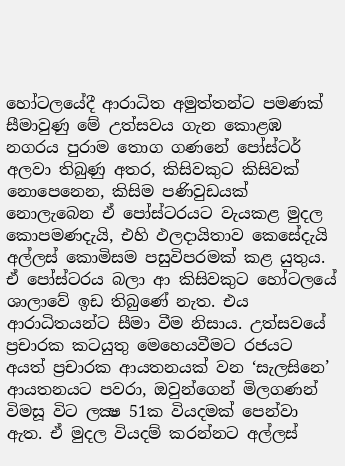හෝටලයේදී ආරාධිත අමුත්තන්ට පමණක් සීමාවුණු මේ උත්සවය ගැන කොළඹ නගරය පුරාම තොග ගණනේ පෝස්ටර් අලවා තිබුණු අතර, කිසිවකුට කිසිවක් නොපෙනෙන, කිසිම පණිවුඩයක් නොලැබෙන ඒ පෝස්ටරයට වැයකළ මුදල කොපමණදැයි, එහි ඵලදායිතාව කෙසේදැයි අල්ලස් කොමිසම පසුවිපරමක් කළ යුතුය. ඒ පෝස්ටරය බලා ආ කිසිවකුට හෝටලයේ ශාලාවේ ඉඩ තිබුණේ නැත. එය ආරාධිතයන්ට සීමා වීම නිසාය. උත්සවයේ ප්‍රචාරක කටයුතු මෙහෙයවීමට රජයට අයත් ප්‍රචාරක ආයතනයක් වන ‘සැලසිනෙ’ ආයතනයට පවරා, ඔවුන්ගෙන් මිලගණන් විමසූ විට ලක්‍ෂ 51ක වියදමක් පෙන්වා ඇත. ඒ මුදල වියදම් කරන්නට අල්ලස්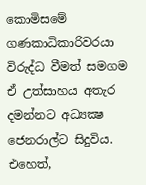කොමිසමේ ගණකාධිකාරිවරයා විරුද්ධ වීමත් සමගම ඒ උත්සාහය අතැර දමන්නට අධ්‍යක්‍ෂ ජෙනරාල්ට සිදුවිය. එහෙත්,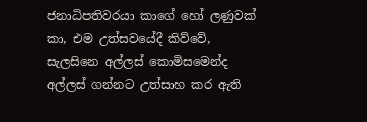ජනාධිපතිවරයා කාගේ හෝ ලණුවක් කා, එම උත්සවයේදී කිව්වේ, සැලසිනෙ අල්ලස් කොමිසමෙන්ද අල්ලස් ගන්නට උත්සාහ කර ඇති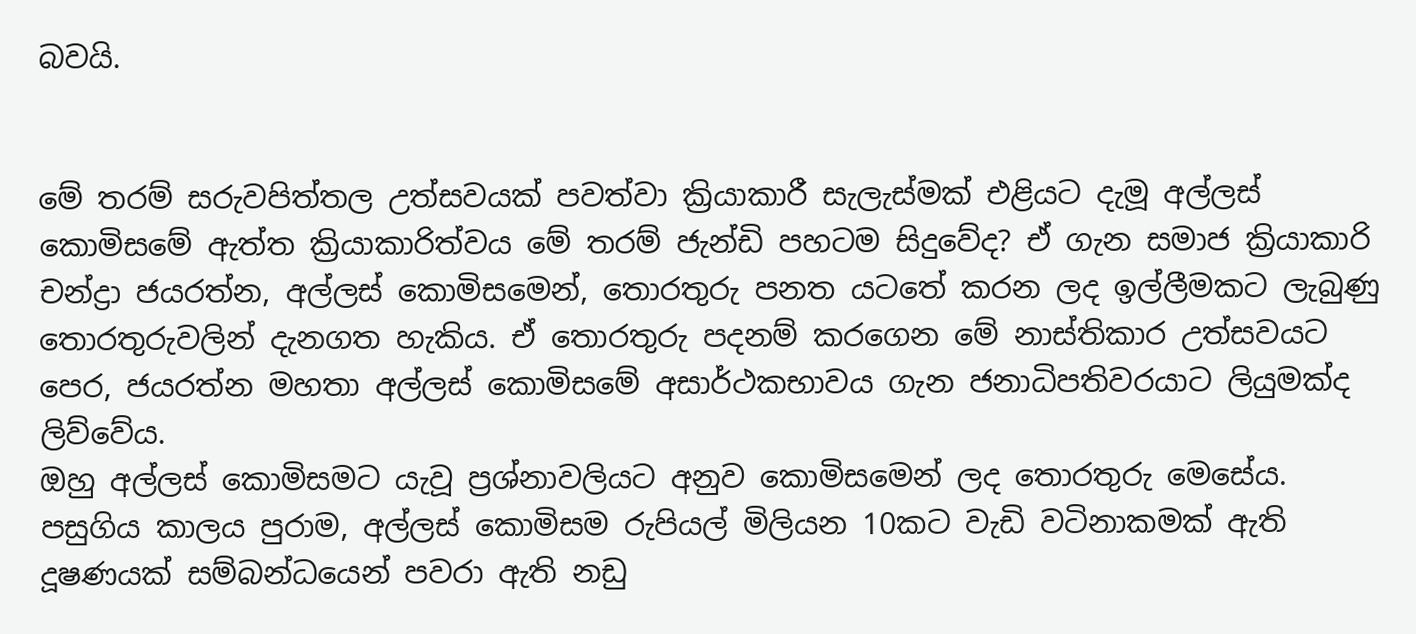බවයි.


මේ තරම් සරුවපිත්තල උත්සවයක් පවත්වා ක්‍රියාකාරී සැලැස්මක් එළියට දැමූ අල්ලස් කොමිසමේ ඇත්ත ක්‍රියාකාරිත්වය මේ තරම් ජැන්ඩි පහටම සිදුවේද? ඒ ගැන සමාජ ක්‍රියාකාරි චන්ද්‍රා ජයරත්න, අල්ලස් කොමිසමෙන්, තොරතුරු පනත යටතේ කරන ලද ඉල්ලීමකට ලැබුණු තොරතුරුවලින් දැනගත හැකිය. ඒ තොරතුරු පදනම් කරගෙන මේ නාස්තිකාර උත්සවයට පෙර, ජයරත්න මහතා අල්ලස් කොමිසමේ අසාර්ථකභාවය ගැන ජනාධිපතිවරයාට ලියුමක්ද ලිව්වේය.
ඔහු අල්ලස් කොමිසමට යැවූ ප්‍රශ්නාවලියට අනුව කොමිසමෙන් ලද තොරතුරු මෙසේය.
පසුගිය කාලය පුරාම, අල්ලස් කොමිසම රුපියල් මිලියන 10කට වැඩි වටිනාකමක් ඇති දූෂණයක් සම්බන්ධයෙන් පවරා ඇති නඩු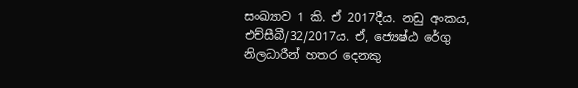සංඛ්‍යාව 1 කි. ඒ 2017දීය. නඩු අංකය, එච්සීබී/32/2017ය. ඒ, ජ්‍යෙෂ්ඨ රේගු නිලධාරීන් හතර දෙනකු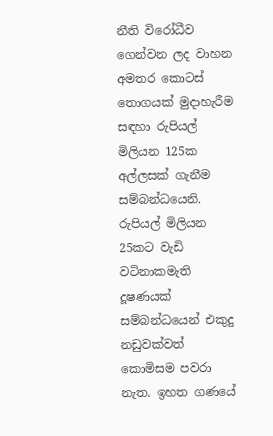නීති විරෝධීව ගෙන්වන ලද වාහන අමතර කොටස් තොගයක් මුදාහැරීම සඳහා රුපියල් මිලියන 125ක අල්ලසක් ගැනීම සම්බන්ධයෙනි. රුපියල් මිලියන 25කට වැඩි වටිනාකමැති දූෂණයක් සම්බන්ධයෙන් එකුදු නඩුවක්වත් කොමිසම පවරා නැත. ඉහත ගණයේ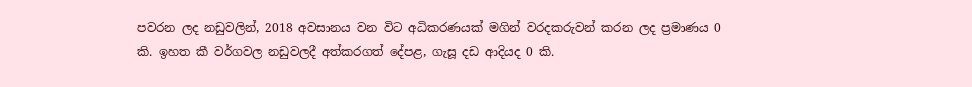පවරන ලද නඩුවලින්, 2018 අවසානය වන විට අධිකරණයක් මගින් වරදකරුවන් කරන ලද ප්‍රමාණය 0 කි. ඉහත කී වර්ගවල නඩුවලදී අත්කරගත් දේපළ, ගැසූ දඩ ආදියද 0 කි.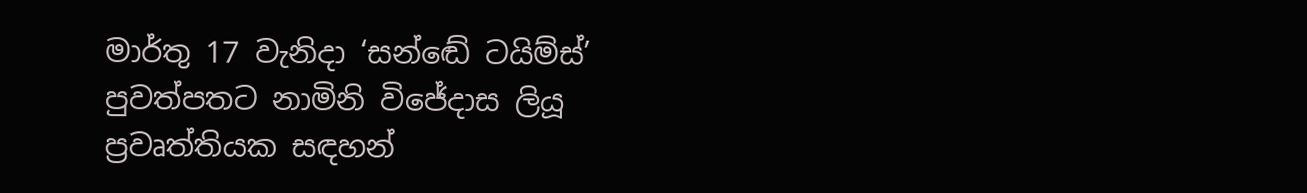මාර්තු 17 වැනිදා ‘සන්ඬේ ටයිම්ස්’ පුවත්පතට නාමිනි විජේදාස ලියූ ප්‍රවෘත්තියක සඳහන්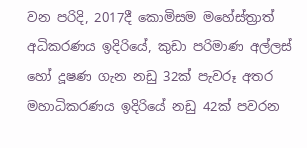වන පරිදි, 2017දී කොමිසම මහේස්ත්‍රාත් අධිකරණය ඉදිරියේ, කුඩා පරිමාණ අල්ලස් හෝ දූෂණ ගැන නඩු 32ක් පැවරූ අතර මහාධිකරණය ඉදිරියේ නඩු 42ක් පවරන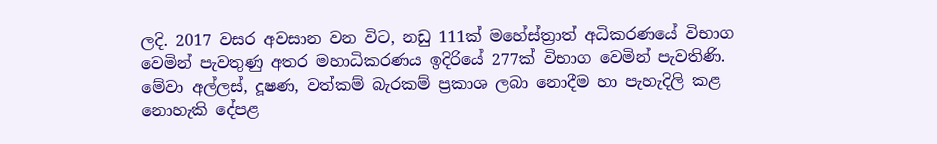ලදි. 2017 වසර අවසාන වන විට, නඩු 111ක් මහේස්ත්‍රාත් අධිකරණයේ විභාග වෙමින් පැවතුණු අතර මහාධිකරණය ඉදිරියේ 277ක් විභාග වෙමින් පැවතිණි. මේවා අල්ලස්, දූෂණ, වත්කම් බැරකම් ප්‍රකාශ ලබා නොදීම හා පැහැදිලි කළ නොහැකි දේපළ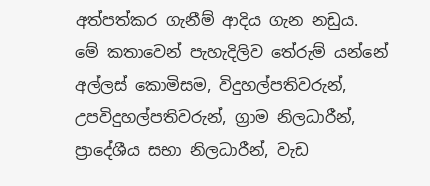අත්පත්කර ගැනීම් ආදිය ගැන නඩුය.
මේ කතාවෙන් පැහැදිලිව තේරුම් යන්නේ අල්ලස් කොමිසම, විදුහල්පතිවරුන්, උපවිදුහල්පතිවරුන්, ග්‍රාම නිලධාරීන්, ප්‍රාදේශීය සභා නිලධාරීන්, වැඩ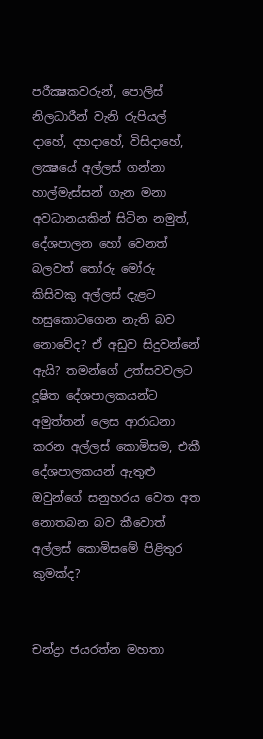පරීක්‍ෂකවරුන්, පොලිස් නිලධාරීන් වැනි රුපියල් දාහේ, දහදාහේ, විසිදාහේ, ලක්‍ෂයේ අල්ලස් ගන්නා හාල්මැස්සන් ගැන මනා අවධානයකින් සිටින නමුත්, දේශපාලන හෝ වෙනත් බලවත් තෝරු මෝරු කිසිවකු අල්ලස් දැළට හසුකොටගෙන නැති බව නොවේද? ඒ අඩුව සිදුවන්නේ ඇයි? තමන්ගේ උත්සවවලට දූෂිත දේශපාලකයන්ට අමුත්තන් ලෙස ආරාධනා කරන අල්ලස් කොමිසම, එකී දේශපාලකයන් ඇතුළු ඔවුන්ගේ සනුහරය වෙත අත නොතබන බව කීවොත් අල්ලස් කොමිසමේ පිළිතුර කුමක්ද?


චන්ද්‍රා ජයරත්න මහතා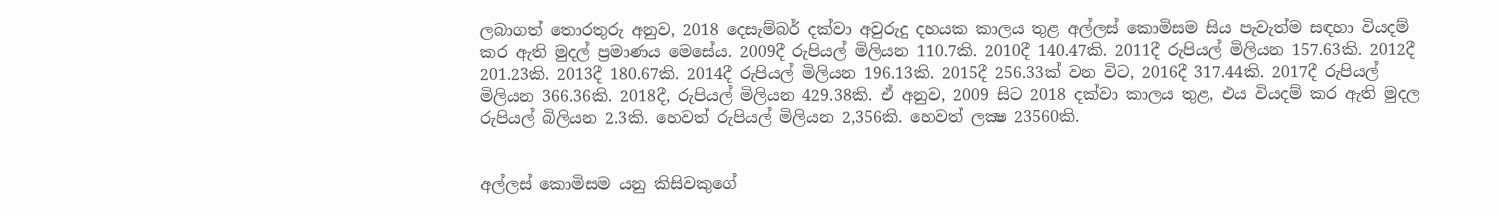ලබාගත් තොරතුරු අනුව, 2018 දෙසැම්බර් දක්වා අවුරුදු දහයක කාලය තුළ අල්ලස් කොමිසම සිය පැවැත්ම සඳහා වියදම් කර ඇති මුදල් ප්‍රමාණය මෙසේය. 2009දී රුපියල් මිලියන 110.7කි. 2010දී 140.47කි. 2011දී රුපියල් මිලියන 157.63කි. 2012දී 201.23කි. 2013දී 180.67කි. 2014දී රුපියල් මිලියන 196.13කි. 2015දී 256.33ක් වන විට, 2016දී 317.44කි. 2017දී රුපියල් මිලියන 366.36කි. 2018දී, රුපියල් මිලියන 429.38කි. ඒ අනුව, 2009 සිට 2018 දක්වා කාලය තුළ, එය වියදම් කර ඇති මුදල රුපියල් බිලියන 2.3කි. හෙවත් රුපියල් මිලියන 2,356කි. හෙවත් ලක්‍ෂ 23560කි.


අල්ලස් කොමිසම යනු කිසිවකුගේ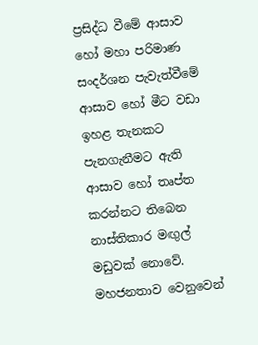ප්‍රසිද්ධ වීමේ ආසාව හෝ මහා පරිමාණ සංදර්ශන පැවැත්වීමේ ආසාව හෝ මීට වඩා ඉහළ තැනකට පැනගැනීමට ඇති ආසාව හෝ තෘප්ත කරන්නට තිබෙන නාස්තිකාර මඟුල් මඩුවක් නොවේ. මහජනතාව වෙනුවෙන්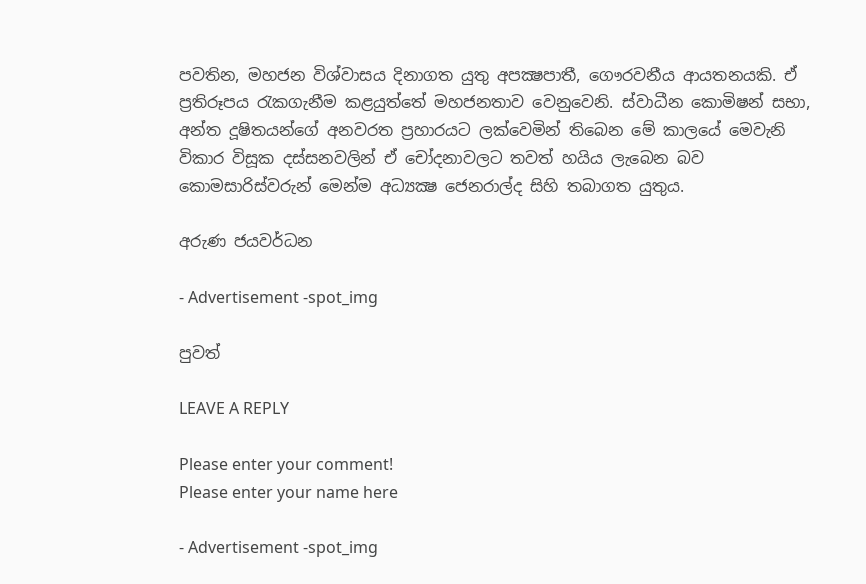පවතින, මහජන විශ්වාසය දිනාගත යුතු අපක්‍ෂපාතී, ගෞරවනීය ආයතනයකි. ඒ ප්‍රතිරූපය රැකගැනීම කළයුත්තේ මහජනතාව වෙනුවෙනි. ස්වාධීන කොමිෂන් සභා, අන්ත දූෂිතයන්ගේ අනවරත ප්‍රහාරයට ලක්වෙමින් තිබෙන මේ කාලයේ මෙවැනි විකාර විසූක දස්සනවලින් ඒ චෝදනාවලට තවත් හයිය ලැබෙන බව කොමසාරිස්වරුන් මෙන්ම අධ්‍යක්‍ෂ ජෙනරාල්ද සිහි තබාගත යුතුය.

අරුණ ජයවර්ධන

- Advertisement -spot_img

පුවත්

LEAVE A REPLY

Please enter your comment!
Please enter your name here

- Advertisement -spot_img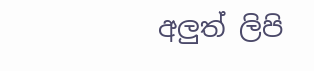අලුත් ලිපි